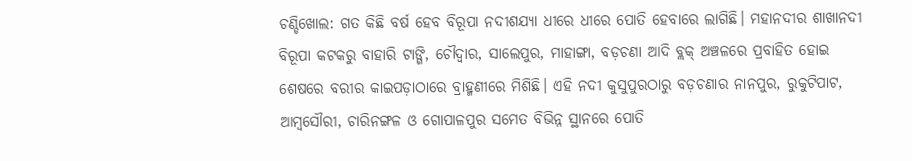ଚଣ୍ଡିଖୋଲ: ଗତ କିଛି ବର୍ଷ ହେବ ବିରୂପା ନଦୀଶଯ୍ୟା ଧୀରେ ଧୀରେ ପୋତି ହେବାରେ ଲାଗିଛି। ମହାନଦୀର ଶାଖାନଦୀ ବିରୂପା କଟକରୁ ବାହାରି ଟାଙ୍ଗି, ଚୌଦ୍ୱାର, ସାଲେପୁର, ମାହାଙ୍ଗା, ବଡ଼ଚଣା ଆଦି ବ୍ଲକ୍‌ ଅଞ୍ଚଳରେ ପ୍ରବାହିତ ହୋଇ ଶେଷରେ ବରୀର କାଇପଡ଼ାଠାରେ ବ୍ରାହ୍ମଣୀରେ ମିଶିଛି। ଏହି ନଦୀ କୁସୁପୁରଠାରୁ ବଡ଼ଚଣାର ନାନପୁର, ରୁକୁଟିପାଟ, ଆମ୍ବସୌରୀ, ଚାରିନଙ୍ଗଳ ଓ ଗୋପାଳପୁର ସମେତ ବିଭିନ୍ନ ସ୍ଥାନରେ ପୋତି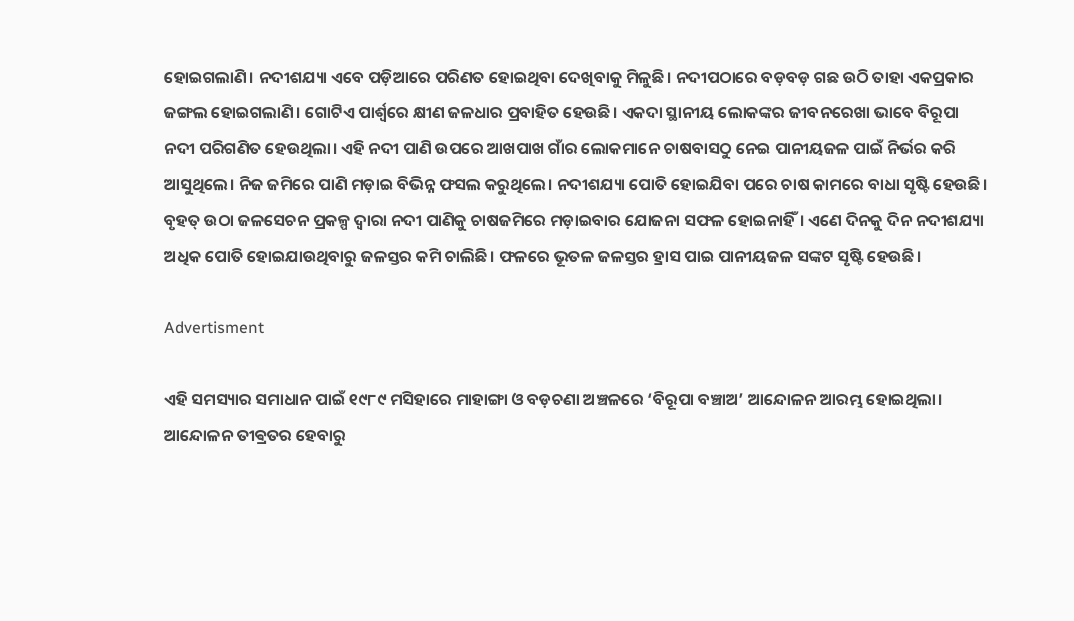ହୋଇଗଲାଣି। ନଦୀଶଯ୍ୟା ଏବେ ପଡ଼ିଆରେ ପରିଣତ ହୋଇଥିବା ଦେଖିବାକୁ ମିଳୁଛି। ନଦୀପଠାରେ ବଡ଼ବଡ଼ ଗଛ ଉଠି ତାହା ଏକପ୍ରକାର ଜଙ୍ଗଲ ହୋଇଗଲାଣି। ଗୋଟିଏ ପାର୍ଶ୍ବରେ କ୍ଷୀଣ ଜଳଧାର ପ୍ରବାହିତ ହେଉଛି। ଏକଦା ସ୍ଥାନୀୟ ଲୋକଙ୍କର ଜୀବନରେଖା ଭାବେ ବିରୂପା ନଦୀ ପରିଗଣିତ ହେଉଥିଲା। ଏହି ନଦୀ ପାଣି ଉପରେ ଆଖପାଖ ଗାଁର ଲୋକମାନେ ଚାଷବାସଠୁ ନେଇ ପାନୀୟଜଳ ପାଇଁ ନିର୍ଭର କରି ଆସୁଥିଲେ। ନିଜ ଜମିରେ ପାଣି ମଡ଼ାଇ ବିଭିନ୍ନ ଫସଲ କରୁଥିଲେ। ନଦୀଶଯ୍ୟା ପୋତି ହୋଇଯିବା ପରେ ଚାଷ କାମରେ ବାଧା ସୃଷ୍ଟି ହେଉଛି। ବୃହତ୍‌ ଉଠା ଜଳସେଚନ ପ୍ରକଳ୍ପ ଦ୍ୱାରା ନଦୀ ପାଣିକୁ ଚାଷଜମିରେ ମଡ଼ାଇବାର ଯୋଜନା ସଫଳ ହୋଇନାହିଁ। ଏଣେ ଦିନକୁ ଦିନ ନଦୀଶଯ୍ୟା ଅଧିକ ପୋତି ହୋଇଯାଉଥିବାରୁ ଜଳସ୍ତର କମି ଚାଲିଛି। ଫଳରେ ଭୂତଳ ଜଳସ୍ତର ହ୍ରାସ ପାଇ ପାନୀୟଜଳ ସଙ୍କଟ ସୃଷ୍ଟି ହେଉଛି।

Advertisment

ଏହି ସମସ୍ୟାର ସମାଧାନ ପାଇଁ ୧୯୮୯ ମସିହାରେ ମାହାଙ୍ଗା ଓ ବଡ଼ଚଣା ଅଞ୍ଚଳରେ ‘ବିରୂପା ବଞ୍ଚାଅ’ ଆନ୍ଦୋଳନ ଆରମ୍ଭ ହୋଇଥିଲା। ଆନ୍ଦୋଳନ ତୀଵ୍ରତର ହେବାରୁ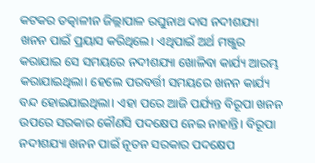କଟକର ତତ୍କାଳୀନ ଜିଲ୍ଲାପାଳ ରଘୁନାଥ ଦାସ ନଦୀଶଯ୍ୟା ଖନନ ପାଇଁ ପ୍ରୟାସ କରିଥିଲେ। ଏଥିପାଇଁ ଅର୍ଥ ମଞ୍ଜୁର କରାଯାଇ ସେ ସମୟରେ ନଦୀଶଯ୍ୟା ଖୋଳିବା କାର୍ଯ୍ୟ ଆରମ୍ଭ କରାଯାଇଥିଲା। ହେଲେ ପରବର୍ତ୍ତୀ ସମୟରେ ଖନନ କାର୍ଯ୍ୟ ବନ୍ଦ ହୋଇଯାଇଥିଲା। ଏହା ପରେ ଆଜି ପର୍ଯ୍ୟନ୍ତ ବିରୂପା ଖନନ ଉପରେ ସରକାର କୌଣସି ପଦକ୍ଷେପ ନେଇ ନାହାନ୍ତି। ବିରୂପା ନଦୀଶଯ୍ୟା ଖନନ ପାଇଁ ନୂତନ ସରକାର ପଦକ୍ଷେପ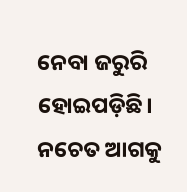ନେବା ଜରୁରି ହୋଇପଡ଼ିଛି। ନଚେତ ଆଗକୁ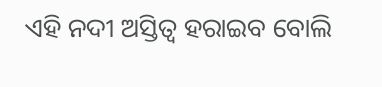ଏହି ନଦୀ ଅସ୍ତିତ୍ୱ ହରାଇବ ବୋଲି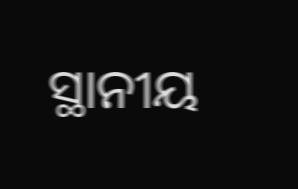ସ୍ଥାନୀୟ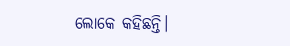ଲୋକେ କହିଛନ୍ତି।